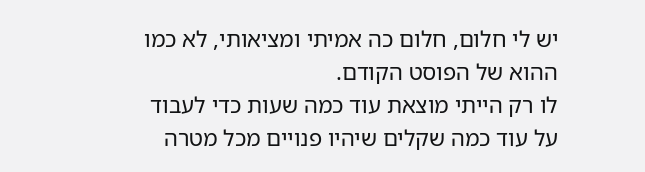יש לי חלום, חלום כה אמיתי ומציאותי, לא כמו ההוא של הפוסט הקודם.
לו רק הייתי מוצאת עוד כמה שעות כדי לעבוד על עוד כמה שקלים שיהיו פנויים מכל מטרה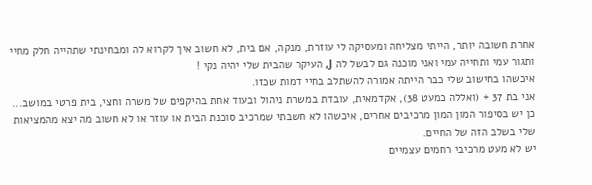אחרת חשובה יותר, הייתי מצליחה ומעסיקה לי עוזרת, מנקה, אם בית, לא חשוב איך לקרוא לה ומבחינתי שתהייה חלק מחיי ותגור עמי ותחייה עמי ואני מוכנה גם לבשל לה J, העיקר שהבית שלי יהיה נקי !
איכשהו בחישוב שלי כבר הייתה אמורה להשתלב בחיי דמות שכזו.
אני בת 37 + (ואללה כמעט 38), אקדמאית, עובדת במשרת ניהול ובעוד אחת בהיקפים של משרה וחצי, בית פרטי במושב...
כן יש בסיפור המון המון מרכיבים אחרים, איכשהו לא חשבתי שמרכיב סוכנת הבית או עוזר או לא חשוב מה יצא מהמציאות שלי בשלב הזה של החיים.
יש לא מעט מרכיבי רחמים עצמיים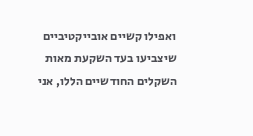ואפילו קשיים אובייקטיביים שיצביעו בעד השקעת מאות השקלים החודשיים הללו, אני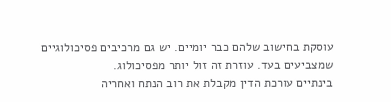עוסקת בחישוב שלהם כבר יומיים. יש גם מרכיבים פסיכולוגיים שמצביעים בעד. עוזרת זה זול יותר מפסיכולוג.
בינתיים עורכת הדין מקבלת את רוב הנתח ואחריה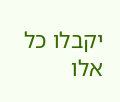יקבלו כל אלו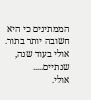הממתינים כי היא חשובה יותר בתור.
אולי בעוד שנה, שנתיים.....
אולי.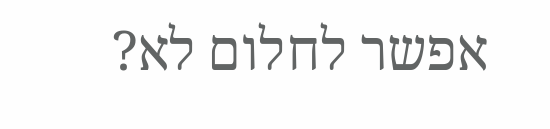אפשר לחלום לא?